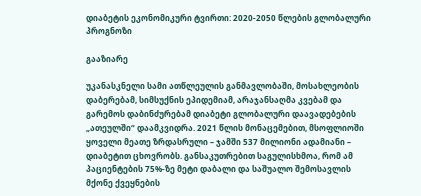დიაბეტის ეკონომიკური ტვირთი: 2020-2050 წლების გლობალური პროგნოზი

გააზიარე

უკანასკნელი სამი ათწლეულის განმავლობაში, მოსახლეობის დაბერებამ, სიმსუქნის ეპიდემიამ, არაჯანსაღმა კვებამ და გარემოს დაბინძურებამ დიაბეტი გლობალური დაავადებების „ათეულში“ დაამკვიდრა. 2021 წლის მონაცემებით, მსოფლიოში ყოველი მეათე ზრდასრული – ჯამში 537 მილიონი ადამიანი – დიაბეტით ცხოვრობს. განსაკუთრებით საგულისხმოა, რომ ამ პაციენტების 75%-ზე მეტი დაბალი და საშუალო შემოსავლის მქონე ქვეყნების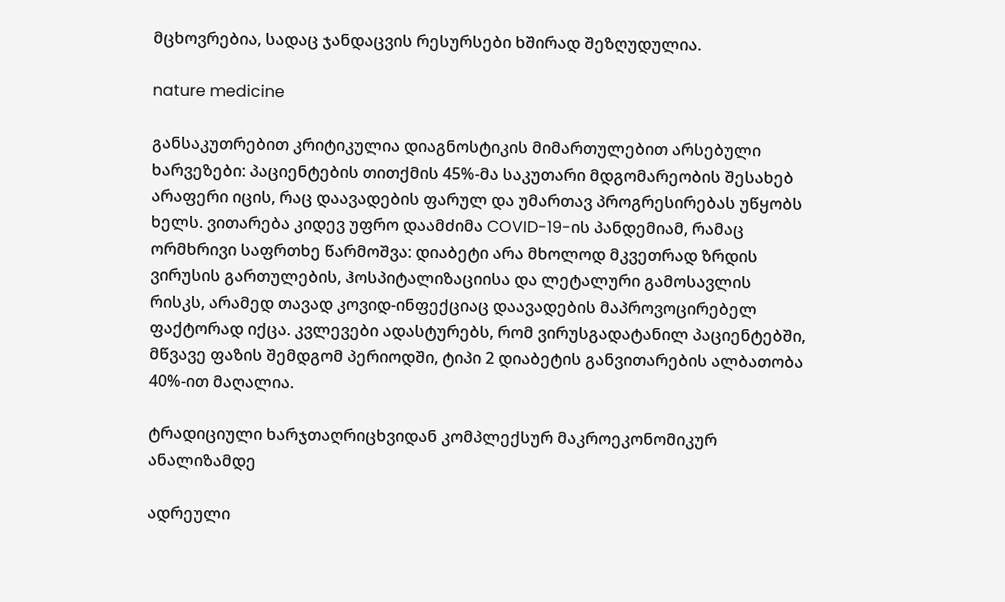მცხოვრებია, სადაც ჯანდაცვის რესურსები ხშირად შეზღუდულია.

nature medicine

განსაკუთრებით კრიტიკულია დიაგნოსტიკის მიმართულებით არსებული ხარვეზები: პაციენტების თითქმის 45%-მა საკუთარი მდგომარეობის შესახებ არაფერი იცის, რაც დაავადების ფარულ და უმართავ პროგრესირებას უწყობს ხელს. ვითარება კიდევ უფრო დაამძიმა COVID-19-ის პანდემიამ, რამაც ორმხრივი საფრთხე წარმოშვა: დიაბეტი არა მხოლოდ მკვეთრად ზრდის ვირუსის გართულების, ჰოსპიტალიზაციისა და ლეტალური გამოსავლის რისკს, არამედ თავად კოვიდ-ინფექციაც დაავადების მაპროვოცირებელ ფაქტორად იქცა. კვლევები ადასტურებს, რომ ვირუსგადატანილ პაციენტებში, მწვავე ფაზის შემდგომ პერიოდში, ტიპი 2 დიაბეტის განვითარების ალბათობა 40%-ით მაღალია.

ტრადიციული ხარჯთაღრიცხვიდან კომპლექსურ მაკროეკონომიკურ ანალიზამდე

ადრეული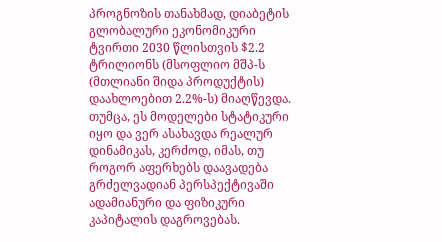პროგნოზის თანახმად, დიაბეტის გლობალური ეკონომიკური ტვირთი 2030 წლისთვის $2.2 ტრილიონს (მსოფლიო მშპ-ს (მთლიანი შიდა პროდუქტის) დაახლოებით 2.2%-ს) მიაღწევდა. თუმცა, ეს მოდელები სტატიკური იყო და ვერ ასახავდა რეალურ დინამიკას, კერძოდ, იმას, თუ როგორ აფერხებს დაავადება გრძელვადიან პერსპექტივაში ადამიანური და ფიზიკური კაპიტალის დაგროვებას.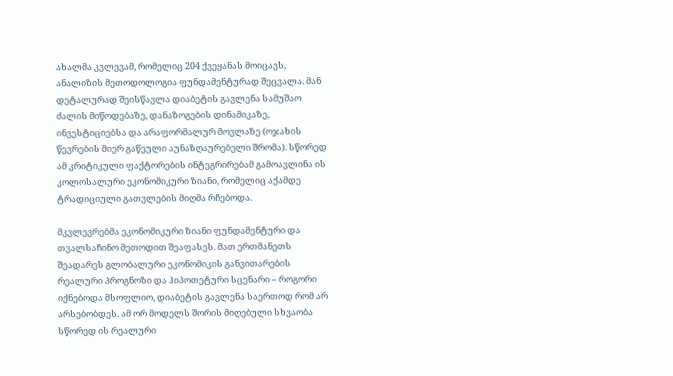ახალმა კვლევამ, რომელიც 204 ქვეყანას მოიცავს, ანალიზის მეთოდოლოგია ფუნდამენტურად შეცვალა. მან დეტალურად შეისწავლა დიაბეტის გავლენა სამუშაო ძალის მიწოდებაზე, დანაზოგების დინამიკაზე, ინვესტიციებსა და არაფორმალურ მოვლაზე (ოჯახის წევრების მიერ გაწეული აუნაზღაურებელი შრომა). სწორედ ამ კრიტიკული ფაქტორების ინტეგრირებამ გამოავლინა ის კოლოსალური ეკონომიკური ზიანი, რომელიც აქამდე ტრადიციული გათვლების მიღმა რჩებოდა.

მკვლევრებმა ეკონომიკური ზიანი ფუნდამენტური და თვალსაჩინო მეთოდით შეაფასეს. მათ ერთმანეთს შეადარეს გლობალური ეკონომიკის განვითარების რეალური პროგნოზი და ჰიპოთეტური სცენარი – როგორი იქნებოდა მსოფლიო, დიაბეტის გავლენა საერთოდ რომ არ არსებობდეს. ამ ორ მოდელს შორის მიღებული სხვაობა სწორედ ის რეალური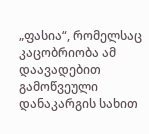„ფასია“, რომელსაც კაცობრიობა ამ დაავადებით გამოწვეული დანაკარგის სახით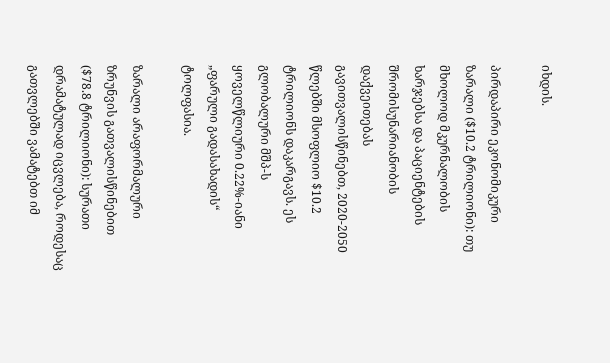იხდის.

პირდაპირი ეკონომიკური ზარალი ($10.2 ტრილიონი): თუ მხოლოდ მკურნალობის ხარჯებსა და პაციენტების შრომისუნარიანობის დაქვეითებას გავითვალისწინებთ, 2020-2050 წლებში მსოფლიო $10.2 ტრილიონს დაკარგავს. ეს გლობალური მშპ-ს ყოველწლიური 0.22%-იანი „ფარული გადასახადის“ ტოლფასია.

ზარალი არაფორმალური ზრუნვის გათვალისწინებით ($78.8 ტრილიონი): სურათი დრამატულად იცვლება, როდესაც გათვლებში ვამატებთ იმ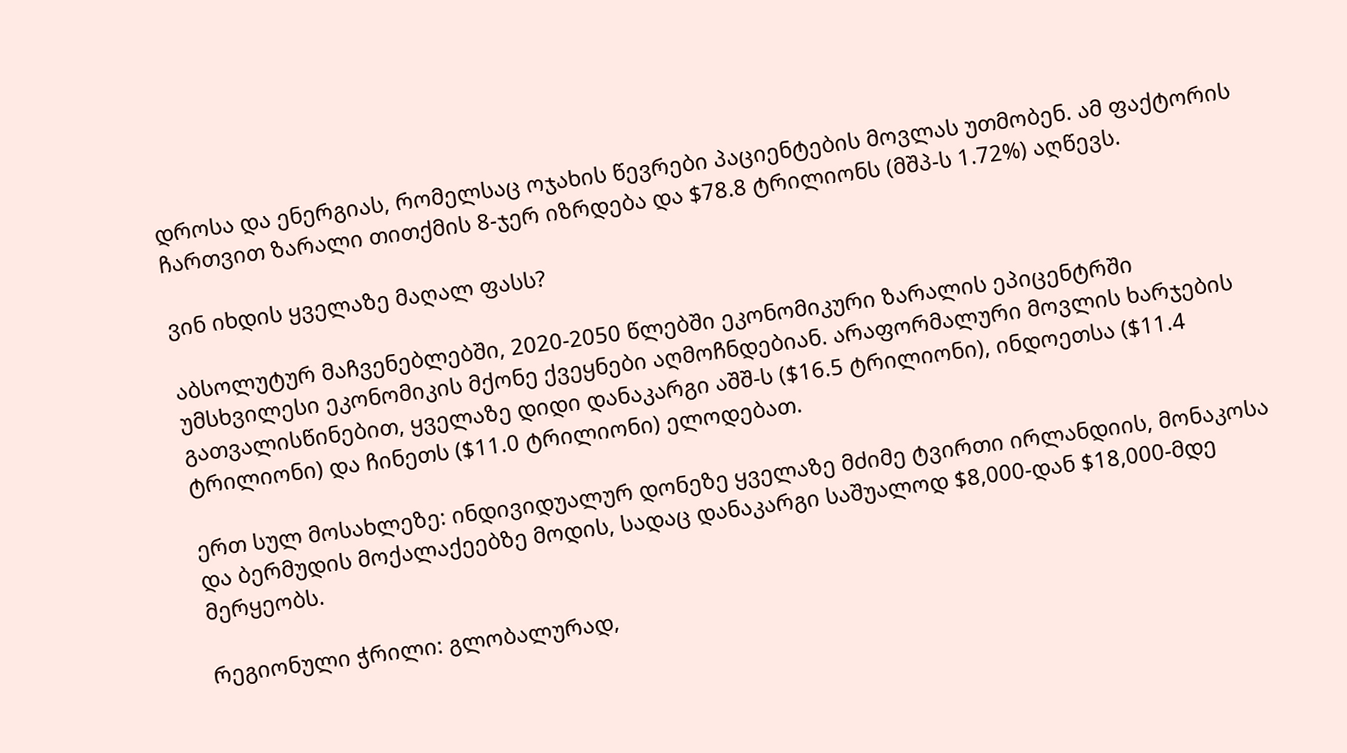დროსა და ენერგიას, რომელსაც ოჯახის წევრები პაციენტების მოვლას უთმობენ. ამ ფაქტორის ჩართვით ზარალი თითქმის 8-ჯერ იზრდება და $78.8 ტრილიონს (მშპ-ს 1.72%) აღწევს.

ვინ იხდის ყველაზე მაღალ ფასს?

აბსოლუტურ მაჩვენებლებში, 2020-2050 წლებში ეკონომიკური ზარალის ეპიცენტრში უმსხვილესი ეკონომიკის მქონე ქვეყნები აღმოჩნდებიან. არაფორმალური მოვლის ხარჯების გათვალისწინებით, ყველაზე დიდი დანაკარგი აშშ-ს ($16.5 ტრილიონი), ინდოეთსა ($11.4 ტრილიონი) და ჩინეთს ($11.0 ტრილიონი) ელოდებათ.

ერთ სულ მოსახლეზე: ინდივიდუალურ დონეზე ყველაზე მძიმე ტვირთი ირლანდიის, მონაკოსა და ბერმუდის მოქალაქეებზე მოდის, სადაც დანაკარგი საშუალოდ $8,000-დან $18,000-მდე მერყეობს.

რეგიონული ჭრილი: გლობალურად,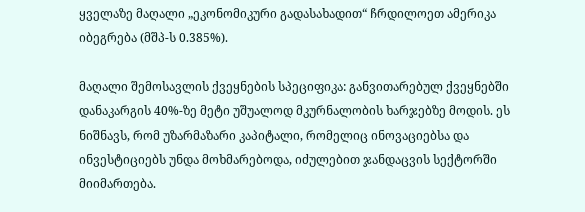ყველაზე მაღალი „ეკონომიკური გადასახადით“ ჩრდილოეთ ამერიკა იბეგრება (მშპ-ს 0.385%).

მაღალი შემოსავლის ქვეყნების სპეციფიკა: განვითარებულ ქვეყნებში დანაკარგის 40%-ზე მეტი უშუალოდ მკურნალობის ხარჯებზე მოდის. ეს ნიშნავს, რომ უზარმაზარი კაპიტალი, რომელიც ინოვაციებსა და ინვესტიციებს უნდა მოხმარებოდა, იძულებით ჯანდაცვის სექტორში მიიმართება.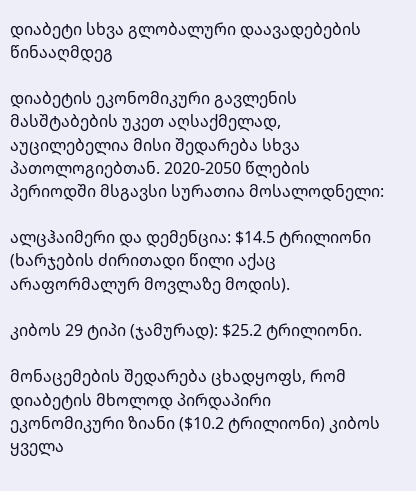დიაბეტი სხვა გლობალური დაავადებების წინააღმდეგ

დიაბეტის ეკონომიკური გავლენის მასშტაბების უკეთ აღსაქმელად, აუცილებელია მისი შედარება სხვა პათოლოგიებთან. 2020-2050 წლების პერიოდში მსგავსი სურათია მოსალოდნელი:

ალცჰაიმერი და დემენცია: $14.5 ტრილიონი (ხარჯების ძირითადი წილი აქაც არაფორმალურ მოვლაზე მოდის).

კიბოს 29 ტიპი (ჯამურად): $25.2 ტრილიონი.

მონაცემების შედარება ცხადყოფს, რომ დიაბეტის მხოლოდ პირდაპირი ეკონომიკური ზიანი ($10.2 ტრილიონი) კიბოს ყველა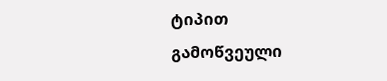ტიპით გამოწვეული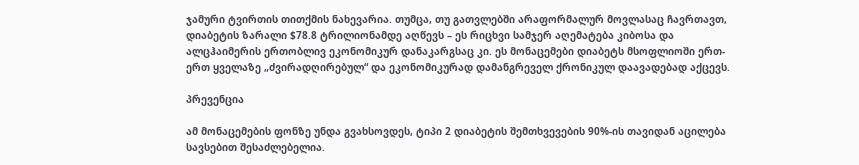ჯამური ტვირთის თითქმის ნახევარია. თუმცა, თუ გათვლებში არაფორმალურ მოვლასაც ჩავრთავთ, დიაბეტის ზარალი $78.8 ტრილიონამდე აღწევს – ეს რიცხვი სამჯერ აღემატება კიბოსა და ალცჰაიმერის ერთობლივ ეკონომიკურ დანაკარგსაც კი. ეს მონაცემები დიაბეტს მსოფლიოში ერთ-ერთ ყველაზე „ძვირადღირებულ“ და ეკონომიკურად დამანგრეველ ქრონიკულ დაავადებად აქცევს.

პრევენცია

ამ მონაცემების ფონზე უნდა გვახსოვდეს, ტიპი 2 დიაბეტის შემთხვევების 90%-ის თავიდან აცილება სავსებით შესაძლებელია.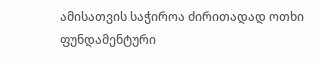ამისათვის საჭიროა ძირითადად ოთხი ფუნდამენტური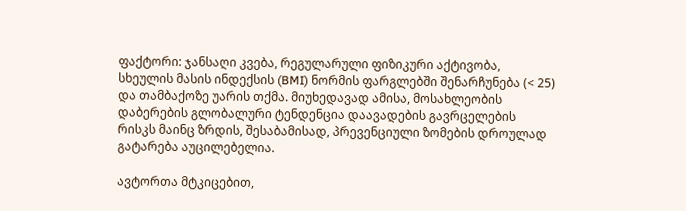ფაქტორი: ჯანსაღი კვება, რეგულარული ფიზიკური აქტივობა, სხეულის მასის ინდექსის (BMI) ნორმის ფარგლებში შენარჩუნება (< 25) და თამბაქოზე უარის თქმა. მიუხედავად ამისა, მოსახლეობის დაბერების გლობალური ტენდენცია დაავადების გავრცელების რისკს მაინც ზრდის, შესაბამისად, პრევენციული ზომების დროულად გატარება აუცილებელია.

ავტორთა მტკიცებით,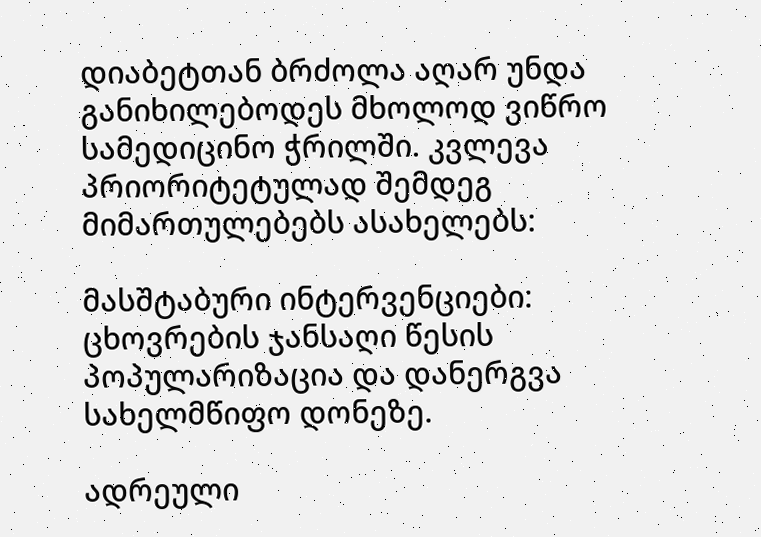დიაბეტთან ბრძოლა აღარ უნდა განიხილებოდეს მხოლოდ ვიწრო სამედიცინო ჭრილში. კვლევა პრიორიტეტულად შემდეგ მიმართულებებს ასახელებს:

მასშტაბური ინტერვენციები: ცხოვრების ჯანსაღი წესის პოპულარიზაცია და დანერგვა სახელმწიფო დონეზე.

ადრეული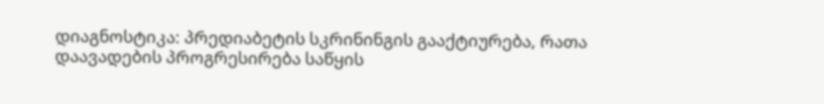დიაგნოსტიკა: პრედიაბეტის სკრინინგის გააქტიურება, რათა დაავადების პროგრესირება საწყის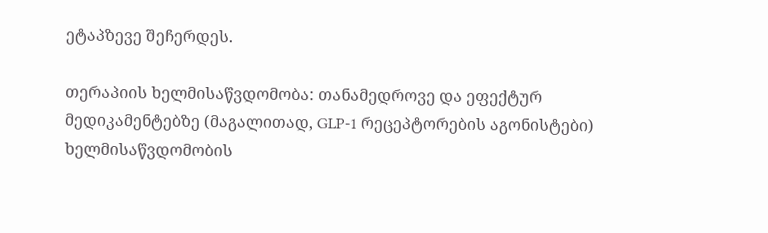ეტაპზევე შეჩერდეს.

თერაპიის ხელმისაწვდომობა: თანამედროვე და ეფექტურ მედიკამენტებზე (მაგალითად, GLP-1 რეცეპტორების აგონისტები) ხელმისაწვდომობის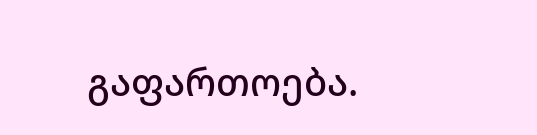გაფართოება.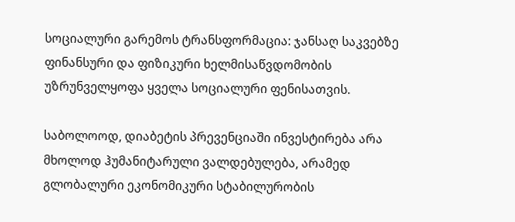სოციალური გარემოს ტრანსფორმაცია: ჯანსაღ საკვებზე ფინანსური და ფიზიკური ხელმისაწვდომობის უზრუნველყოფა ყველა სოციალური ფენისათვის.

საბოლოოდ, დიაბეტის პრევენციაში ინვესტირება არა მხოლოდ ჰუმანიტარული ვალდებულება, არამედ გლობალური ეკონომიკური სტაბილურობის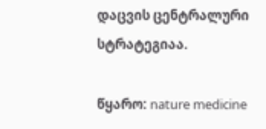დაცვის ცენტრალური სტრატეგიაა.

წყარო: nature medicine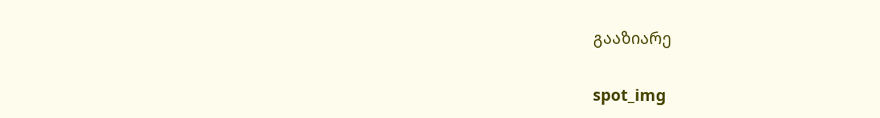გააზიარე

spot_img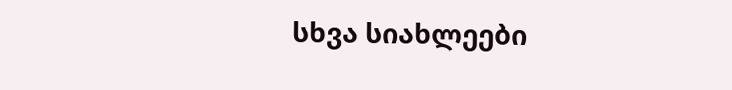სხვა სიახლეები